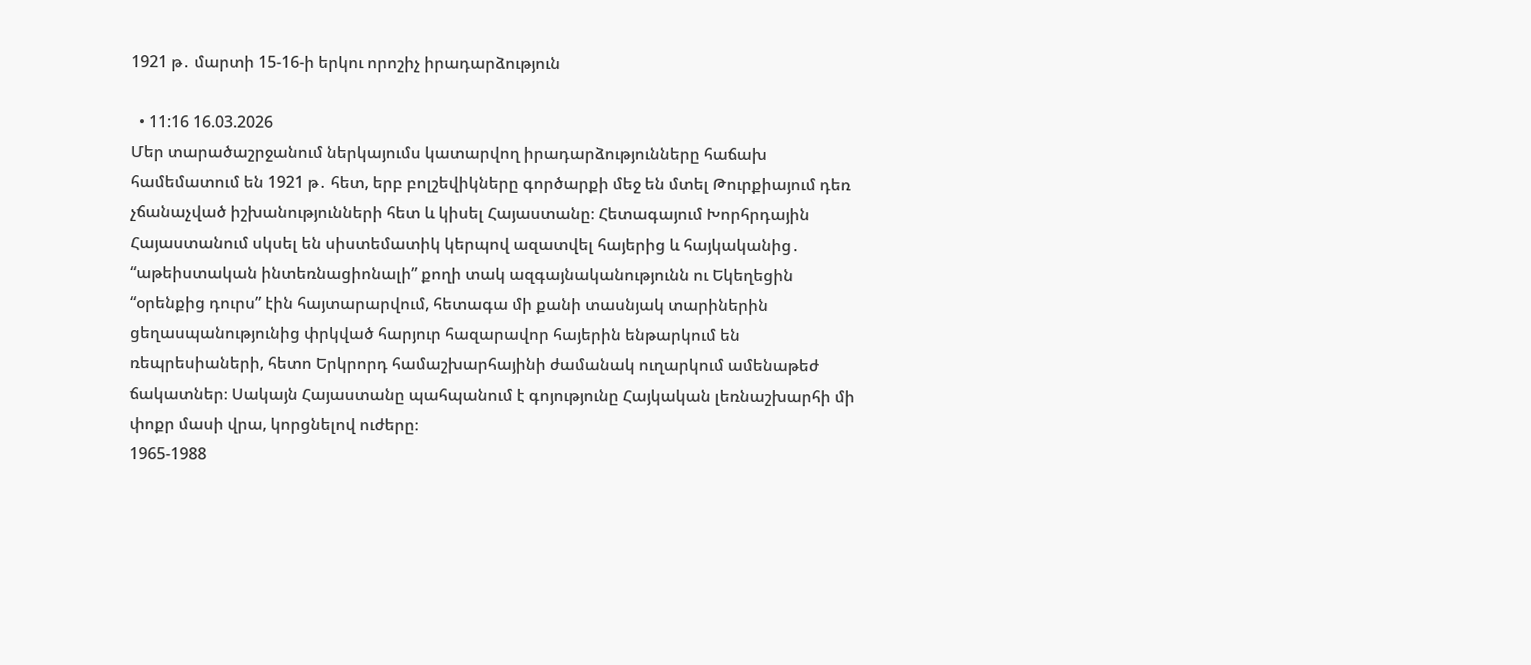1921 թ․ մարտի 15-16-ի երկու որոշիչ իրադարձություն

  • 11:16 16.03.2026
Մեր տարածաշրջանում ներկայումս կատարվող իրադարձությունները հաճախ համեմատում են 1921 թ․ հետ, երբ բոլշեվիկները գործարքի մեջ են մտել Թուրքիայում դեռ չճանաչված իշխանությունների հետ և կիսել Հայաստանը։ Հետագայում Խորհրդային Հայաստանում սկսել են սիստեմատիկ կերպով ազատվել հայերից և հայկականից․ “աթեիստական ինտեռնացիոնալի” քողի տակ ազգայնականությունն ու Եկեղեցին “օրենքից դուրս” էին հայտարարվում, հետագա մի քանի տասնյակ տարիներին ցեղասպանությունից փրկված հարյուր հազարավոր հայերին ենթարկում են ռեպրեսիաների, հետո Երկրորդ համաշխարհայինի ժամանակ ուղարկում ամենաթեժ ճակատներ։ Սակայն Հայաստանը պահպանում է գոյությունը Հայկական լեռնաշխարհի մի փոքր մասի վրա, կորցնելով ուժերը։
1965-1988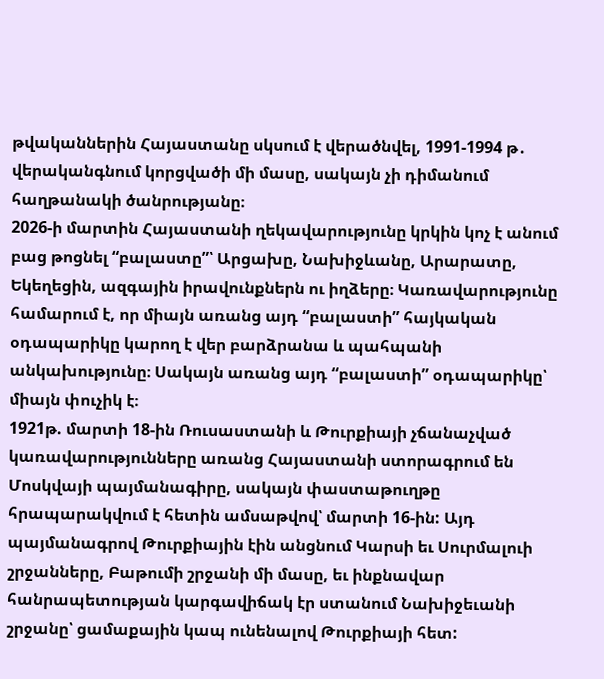թվականներին Հայաստանը սկսում է վերածնվել, 1991-1994 թ․ վերականգնում կորցվածի մի մասը, սակայն չի դիմանում հաղթանակի ծանրությանը։
2026-ի մարտին Հայաստանի ղեկավարությունը կրկին կոչ է անում բաց թոցնել “բալաստը”՝ Արցախը, Նախիջևանը, Արարատը, Եկեղեցին, ազգային իրավունքներն ու իղձերը։ Կառավարությունը համարում է, որ միայն առանց այդ “բալաստի” հայկական օդապարիկը կարող է վեր բարձրանա և պահպանի անկախությունը։ Սակայն առանց այդ “բալաստի” օդապարիկը՝ միայն փուչիկ է։
1921թ. մարտի 18-ին Ռուսաստանի և Թուրքիայի չճանաչված կառավարությունները առանց Հայաստանի ստորագրում են Մոսկվայի պայմանագիրը, սակայն փաստաթուղթը հրապարակվում է հետին ամսաթվով՝ մարտի 16-ին: Այդ պայմանագրով Թուրքիային էին անցնում Կարսի եւ Սուրմալուի շրջանները, Բաթումի շրջանի մի մասը, եւ ինքնավար հանրապետության կարգավիճակ էր ստանում Նախիջեւանի շրջանը՝ ցամաքային կապ ունենալով Թուրքիայի հետ: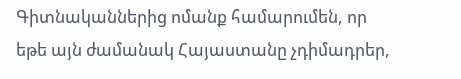Գիտնականներից ոմանք համարումեն, որ եթե այն ժամանակ Հայաստանը չդիմադրեր,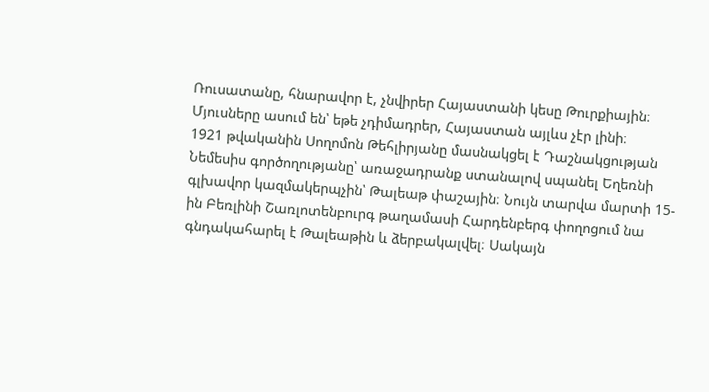Ռուսատանը, հնարավոր է, չնվիրեր Հայաստանի կեսը Թուրքիային։ Մյուսները ասում են՝ եթե չդիմադրեր, Հայաստան այլևս չէր լինի։
1921 թվականին Սողոմոն Թեհլիրյանը մասնակցել է Դաշնակցության Նեմեսիս գործողությանը՝ առաջադրանք ստանալով սպանել Եղեռնի գլխավոր կազմակերպչին՝ Թալեաթ փաշային։ Նույն տարվա մարտի 15-ին Բեռլինի Շառլոտենբուրգ թաղամասի Հարդենբերգ փողոցում նա գնդակահարել է Թալեաթին և ձերբակալվել։ Սակայն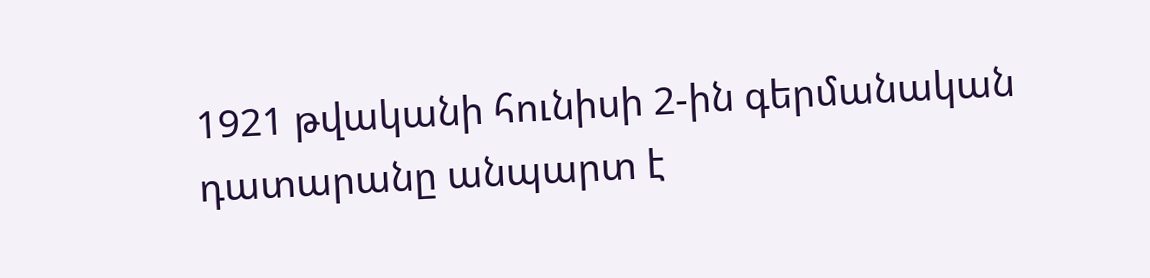1921 թվականի հունիսի 2-ին գերմանական դատարանը անպարտ է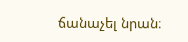ճանաչել նրան։